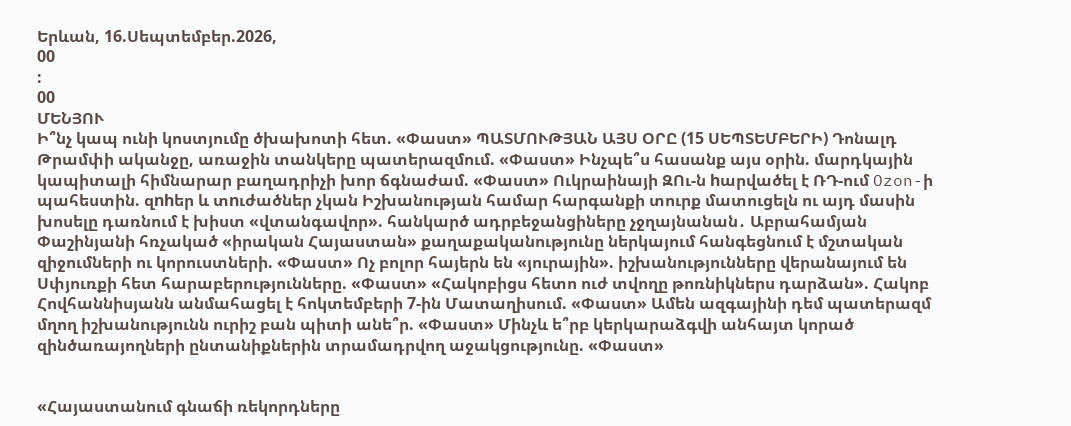Երևան, 16.Սեպտեմբեր.2026,
00
:
00
ՄԵՆՅՈՒ
Ի՞նչ կապ ունի կոստյումը ծխախոտի հետ. «Փաստ» ՊԱՏՄՈՒԹՅԱՆ ԱՅՍ ՕՐԸ (15 ՍԵՊՏԵՄԲԵՐԻ) Դոնալդ Թրամփի ականջը, առաջին տանկերը պատերազմում. «Փաստ» Ինչպե՞ս հասանք այս օրին. մարդկային կապիտալի հիմնարար բաղադրիչի խոր ճգնաժամ. «Փաստ» Ուկրաինայի ԶՈւ-ն hարվածել է ՌԴ-ում Ozon-ի պահեստին. զnhեր և տnւժածներ չկան Իշխանության համար հարգանքի տուրք մատուցելն ու այդ մասին խոսելը դառնում է խիստ «վտանգավոր». հանկարծ ադրբեջանցիները չջղայնանան․ Աբրահամյան Փաշինյանի հռչակած «իրական Հայաստան» քաղաքականությունը ներկայում հանգեցնում է մշտական զիջումների ու կորուստների. «Փաստ» Ոչ բոլոր հայերն են «յուրային». իշխանությունները վերանայում են Սփյուռքի հետ հարաբերությունները. «Փաստ» «Հակոբիցս հետո ուժ տվողը թոռնիկներս դարձան». Հակոբ Հովհաննիսյանն անմահացել է հոկտեմբերի 7-ին Մատաղիսում. «Փաստ» Ամեն ազգայինի դեմ պատերազմ մղող իշխանությունն ուրիշ բան պիտի անե՞ր. «Փաստ» Մինչև ե՞րբ կերկարաձգվի անհայտ կորած զինծառայողների ընտանիքներին տրամադրվող աջակցությունը. «Փաստ»


«Հայաստանում գնաճի ռեկորդները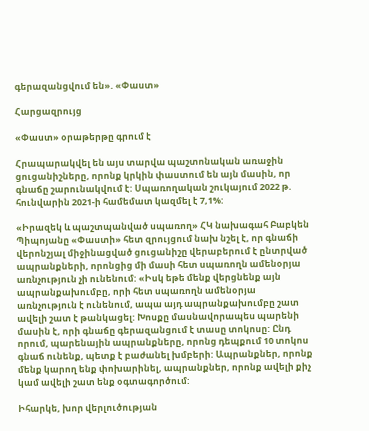գերազանցվում են». «Փաստ»

Հարցազրույց

«Փաստ» օրաթերթը գրում է

Հրապարակվել են այս տարվա պաշտոնական առաջին ցուցանիշները, որոնք կրկին փաստում են այն մասին, որ գնաճը շարունակվում է: Սպառողական շուկայում 2022 թ. հունվարին 2021-ի համեմատ կազմել է 7,1%:

«Իրազեկ և պաշտպանված սպառող» ՀԿ նախագահ Բաբկեն Պիպոյանը «Փաստի» հետ զրույցում նախ նշել է, որ գնաճի վերոնշյալ միջինացված ցուցանիշը վերաբերում է ընտրված ապրանքների, որոնցից մի մասի հետ սպառողն ամենօրյա առնչություն չի ունենում: «Իսկ եթե մենք վերցնենք այն ապրանքախումբը, որի հետ սպառողն ամենօրյա առնչություն է ունենում, ապա այդ ապրանքախումբը շատ ավելի շատ է թանկացել: Խոսքը մասնավորապես պարենի մասին է, որի գնաճը գերազանցում է տասը տոկոսը: Ընդ որում, պարենային ապրանքները, որոնց դեպքում 10 տոկոս գնաճ ունենք, պետք է բաժանել խմբերի: Ապրանքներ, որոնք մենք կարող ենք փոխարինել, ապրանքներ, որոնք ավելի քիչ կամ ավելի շատ ենք օգտագործում:

Իհարկե, խոր վերլուծության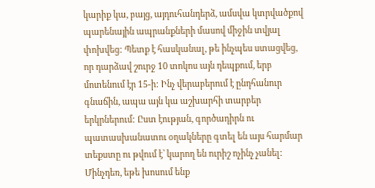կարիք կա, բայց, այդուհանդերձ, ամսվա կտրվածքով պարենային ապրանքների մասով միջին տվյալ փոխվեց: Պետք է հասկանալ, թե ինչպես ստացվեց, որ դարձավ շուրջ 10 տոկոս այն դեպքում, երբ մոտենում էր 15-ի: Ինչ վերաբերում է ընդհանուր գնաճին, ապա այն կա աշխարհի տարբեր երկրներում: Ըստ էության, գործադիրն ու պատասխանատու օղակները գտել են այս հարմար տեքստը ու թվում է՝ կարող են ուրիշ ոչինչ չանել: Մինչդեռ, եթե խոսում ենք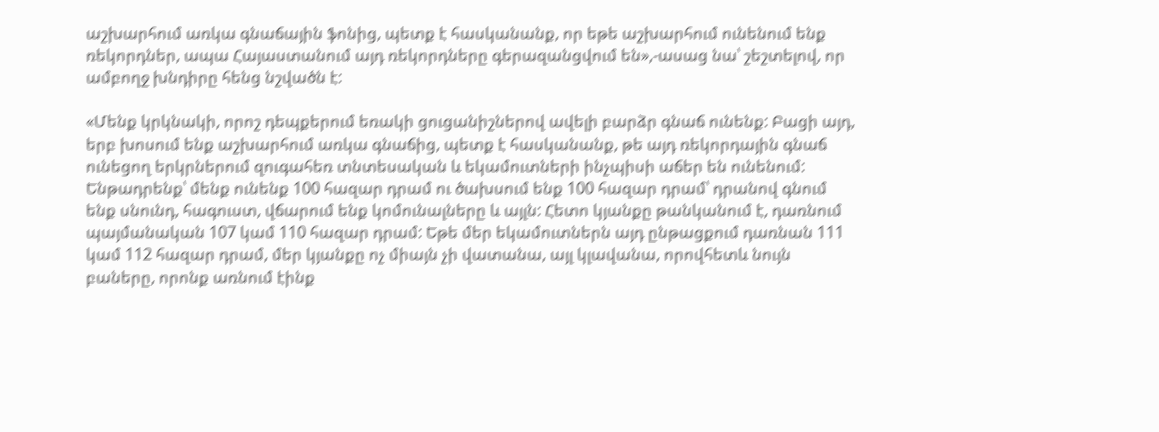աշխարհում առկա գնաճային ֆոնից, պետք է հասկանանք, որ եթե աշխարհում ունենում ենք ռեկորդներ, ապա Հայաստանում այդ ռեկորդները գերազանցվում են»,-ասաց նա՝ շեշտելով, որ ամբողջ խնդիրը հենց նշվածն է:

«Մենք կրկնակի, որոշ դեպքերում եռակի ցուցանիշներով ավելի բարձր գնաճ ունենք: Բացի այդ, երբ խոսում ենք աշխարհում առկա գնաճից, պետք է հասկանանք, թե այդ ռեկորդային գնաճ ունեցող երկրներում զուգահեռ տնտեսական և եկամուտների ինչպիսի աճեր են ունենում: Ենթադրենք՝ մենք ունենք 100 հազար դրամ ու ծախսում ենք 100 հազար դրամ՝ դրանով գնում ենք սնունդ, հագուստ, վճարում ենք կոմունալները և այլն: Հետո կյանքը թանկանում է, դառնում պայմանական 107 կամ 110 հազար դրամ: Եթե մեր եկամուտներն այդ ընթացքում դառնան 111 կամ 112 հազար դրամ, մեր կյանքը ոչ միայն չի վատանա, այլ կլավանա, որովհետև նույն բաները, որոնք առնում էինք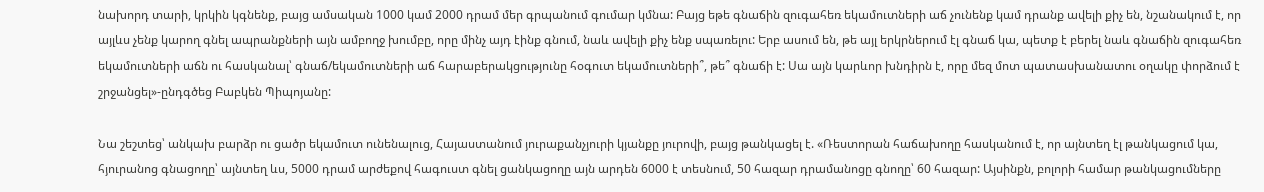նախորդ տարի, կրկին կգնենք, բայց ամսական 1000 կամ 2000 դրամ մեր գրպանում գումար կմնա: Բայց եթե գնաճին զուգահեռ եկամուտների աճ չունենք կամ դրանք ավելի քիչ են, նշանակում է, որ այլևս չենք կարող գնել ապրանքների այն ամբողջ խումբը, որը մինչ այդ էինք գնում, նաև ավելի քիչ ենք սպառելու: Երբ ասում են, թե այլ երկրներում էլ գնաճ կա, պետք է բերել նաև գնաճին զուգահեռ եկամուտների աճն ու հասկանալ՝ գնաճ/եկամուտների աճ հարաբերակցությունը հօգուտ եկամուտների՞, թե՞ գնաճի է: Սա այն կարևոր խնդիրն է, որը մեզ մոտ պատասխանատու օղակը փորձում է շրջանցել»-ընդգծեց Բաբկեն Պիպոյանը:

Նա շեշտեց՝ անկախ բարձր ու ցածր եկամուտ ունենալուց, Հայաստանում յուրաքանչյուրի կյանքը յուրովի, բայց թանկացել է. «Ռեստորան հաճախողը հասկանում է, որ այնտեղ էլ թանկացում կա, հյուրանոց գնացողը՝ այնտեղ ևս, 5000 դրամ արժեքով հագուստ գնել ցանկացողը այն արդեն 6000 է տեսնում, 50 հազար դրամանոցը գնողը՝ 60 հազար: Այսինքն, բոլորի համար թանկացումները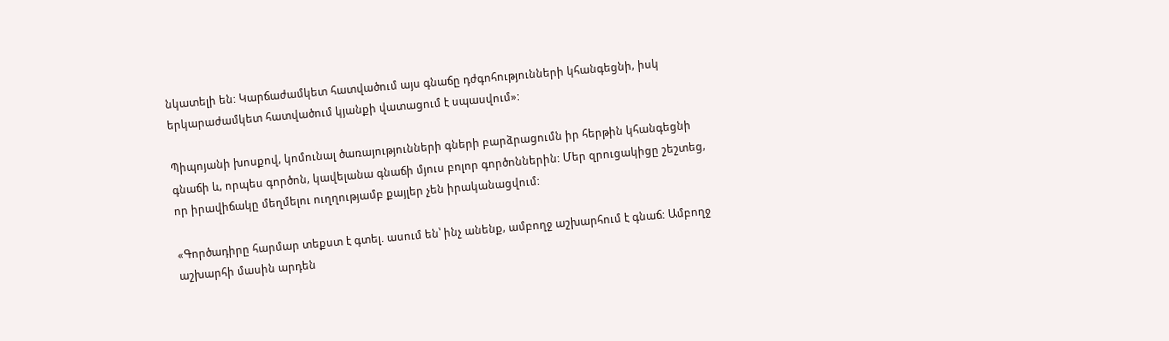նկատելի են: Կարճաժամկետ հատվածում այս գնաճը դժգոհությունների կհանգեցնի, իսկ երկարաժամկետ հատվածում կյանքի վատացում է սպասվում»:

Պիպոյանի խոսքով, կոմունալ ծառայությունների գների բարձրացումն իր հերթին կհանգեցնի գնաճի և, որպես գործոն, կավելանա գնաճի մյուս բոլոր գործոններին: Մեր զրուցակիցը շեշտեց, որ իրավիճակը մեղմելու ուղղությամբ քայլեր չեն իրականացվում:

«Գործադիրը հարմար տեքստ է գտել. ասում են՝ ինչ անենք, ամբողջ աշխարհում է գնաճ: Ամբողջ աշխարհի մասին արդեն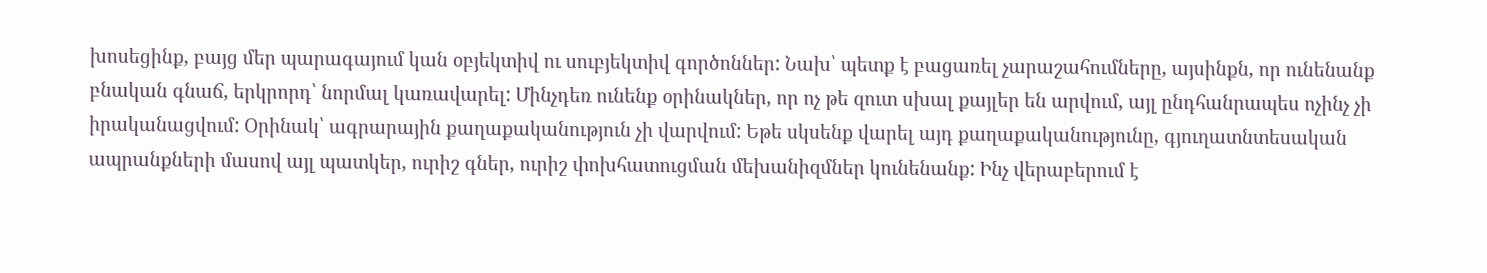խոսեցինք, բայց մեր պարագայում կան օբյեկտիվ ու սուբյեկտիվ գործոններ: Նախ՝ պետք է բացառել չարաշահումները, այսինքն, որ ունենանք բնական գնաճ, երկրորդ՝ նորմալ կառավարել: Մինչդեռ ունենք օրինակներ, որ ոչ թե զուտ սխալ քայլեր են արվում, այլ ընդհանրապես ոչինչ չի իրականացվում: Օրինակ՝ ագրարային քաղաքականություն չի վարվում: Եթե սկսենք վարել այդ քաղաքականությունը, գյուղատնտեսական ապրանքների մասով այլ պատկեր, ուրիշ գներ, ուրիշ փոխհատուցման մեխանիզմներ կունենանք: Ինչ վերաբերում է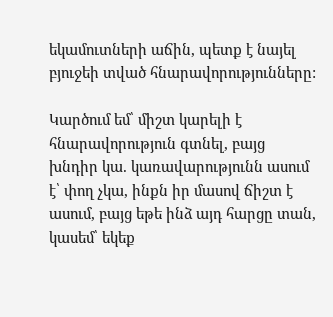եկամուտների աճին, պետք է նայել բյուջեի տված հնարավորությունները:

Կարծում եմ՝ միշտ կարելի է հնարավորություն գտնել, բայց խնդիր կա. կառավարությունն ասում է՝ փող չկա, ինքն իր մասով ճիշտ է ասում, բայց եթե ինձ այդ հարցը տան, կասեմ՝ եկեք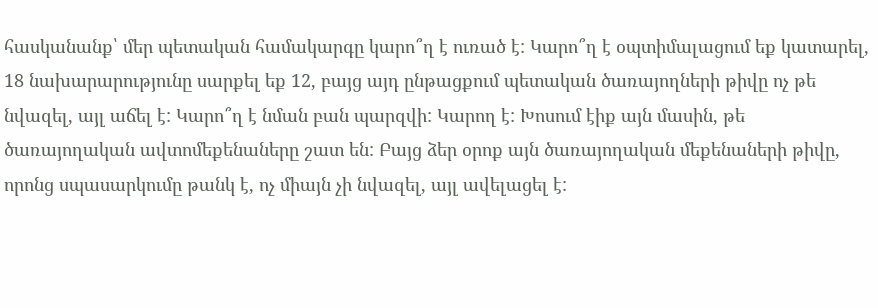հասկանանք՝ մեր պետական համակարգը կարո՞ղ է ուռած է: Կարո՞ղ է օպտիմալացում եք կատարել, 18 նախարարությունը սարքել եք 12, բայց այդ ընթացքում պետական ծառայողների թիվը ոչ թե նվազել, այլ աճել է: Կարո՞ղ է նման բան պարզվի: Կարող է: Խոսում էիք այն մասին, թե ծառայողական ավտոմեքենաները շատ են: Բայց ձեր օրոք այն ծառայողական մեքենաների թիվը, որոնց սպասարկումը թանկ է, ոչ միայն չի նվազել, այլ ավելացել է: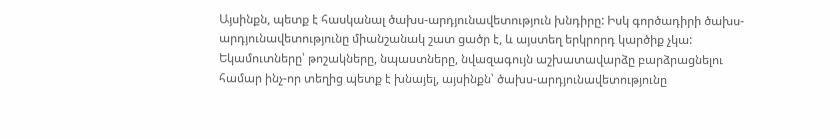Այսինքն, պետք է հասկանալ ծախս-արդյունավետություն խնդիրը: Իսկ գործադիրի ծախս-արդյունավետությունը միանշանակ շատ ցածր է, և այստեղ երկրորդ կարծիք չկա: Եկամուտները՝ թոշակները, նպաստները, նվազագույն աշխատավարձը բարձրացնելու համար ինչ-որ տեղից պետք է խնայել, այսինքն՝ ծախս-արդյունավետությունը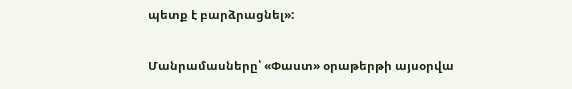պետք է բարձրացնել»:

Մանրամասները՝ «Փաստ» օրաթերթի այսօրվա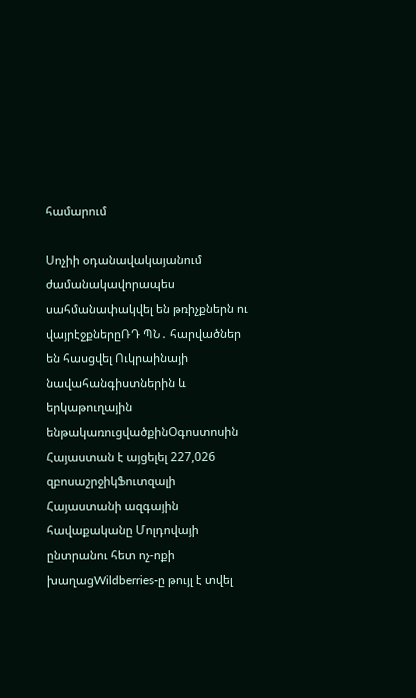համարում

Սոչիի օդանավակայանում ժամանակավորապես սահմանափակվել են թռիչքներն ու վայրէջքներըՌԴ ՊՆ․ հարվածներ են հասցվել Ուկրաինայի նավահանգիստներին և երկաթուղային ենթակառուցվածքինՕգոստոսին Հայաստան է այցելել 227,026 զբոսաշրջիկՖուտզալի Հայաստանի ազգային հավաքականը Մոլդովայի ընտրանու հետ ոչ-ոքի խաղացWildberries-ը թույլ է տվել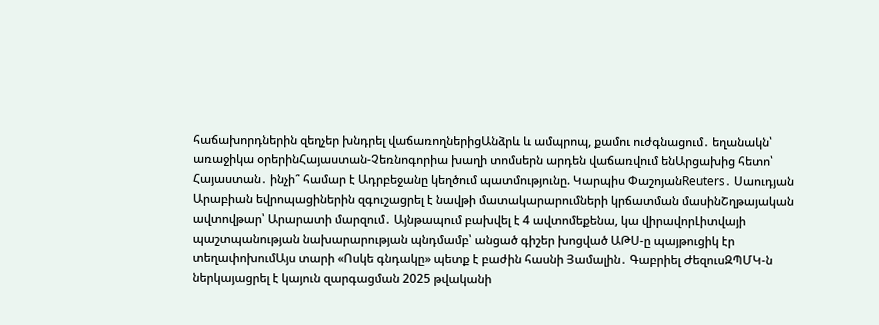հաճախորդներին զեղչեր խնդրել վաճառողներիցԱնձրև և ամպրոպ, քամու ուժգնացում․ եղանակն՝ առաջիկա օրերինՀայաստան-Չեռնոգորիա խաղի տոմսերն արդեն վաճառվում ենԱրցախից հետո՝ Հայաստան․ ինչի՞ համար է Ադրբեջանը կեղծում պատմությունը. Կարպիս ՓաշոյանReuters․ Սաուդյան Արաբիան եվրոպացիներին զգուշացրել է նավթի մատակարարումների կրճատման մասինՇղթայական ավտովթար՝ Արարատի մարզում․ Այնթապում բախվել է 4 ավտոմեքենա, կա վիրավորԼիտվայի պաշտպանության նախարարության պնդմամբ՝ անցած գիշեր խոցված ԱԹՍ-ը պայթուցիկ էր տեղափոխումԱյս տարի «Ոսկե գնդակը» պետք է բաժին հասնի Յամալին․ Գաբրիել ԺեզուսԶՊՄԿ-ն ներկայացրել է կայուն զարգացման 2025 թվականի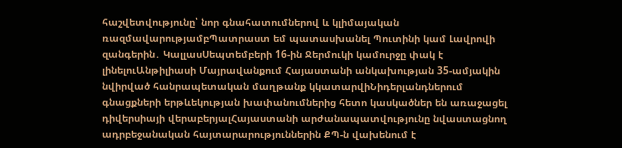հաշվետվությունը՝ նոր գնահատումներով և կլիմայական ռազմավարությամբՊատրաստ եմ պատասխանել Պուտինի կամ Լավրովի զանգերին․ ԿալլասՍեպտեմբերի 16-ին Ջերմուկի կամուրջը փակ է լինելուԱնթիլիասի Մայրավանքում Հայաստանի անկախության 35-ամյակին նվիրված հանրապետական մաղթանք կկատարվիՆիդերլանդներում գնացքների երթևեկության խափանումներից հետո կասկածներ են առաջացել դիվերսիայի վերաբերյալՀայաստանի արժանապատվությունը նվաստացնող ադրբեջանական հայտարարություններին ՔՊ-ն վախենում է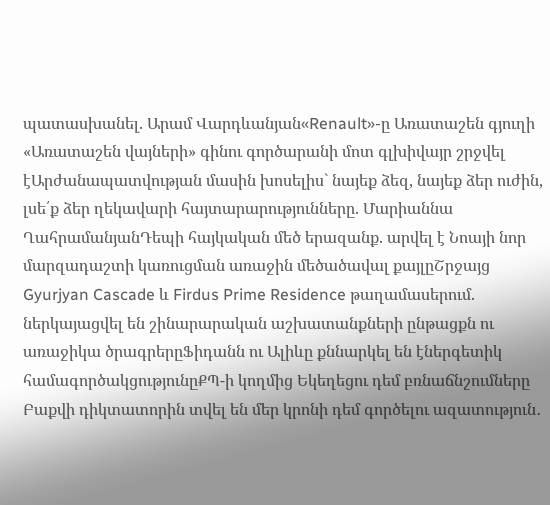պատասխանել. Արամ Վարդևանյան«Renault»-ը Առատաշեն գյուղի «Առատաշեն վայների» գինու գործարանի մոտ գլխիվայր շրջվել էԱրժանապատվության մասին խոսելիս` նայեք ձեզ, նայեք ձեր ուժին, լսե՛ք ձեր ղեկավարի հայտարարությունները. Մարիաննա ՂահրամանյանԴեպի հայկական մեծ երազանք. արվել է Նոայի նոր մարզադաշտի կառուցման առաջին մեծածավալ քայլըՇրջայց Gyurjyan Cascade և Firdus Prime Residence թաղամասերում. ներկայացվել են շինարարական աշխատանքների ընթացքն ու առաջիկա ծրագրերըՖիդանն ու Ալիևը քննարկել են էներգետիկ համագործակցությունըՔՊ-ի կողմից Եկեղեցու դեմ բռնաճնշումները Բաքվի դիկտատորին տվել են մեր կրոնի դեմ գործելու ազատություն․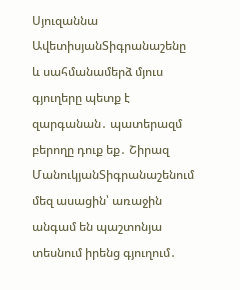Սյուզաննա ԱվետիսյանՏիգրանաշենը և սահմանամերձ մյուս գյուղերը պետք է զարգանան․ պատերազմ բերողը դուք եք․ Շիրազ ՄանուկյանՏիգրանաշենում մեզ ասացին՝ առաջին անգամ են պաշտոնյա տեսնում իրենց գյուղում․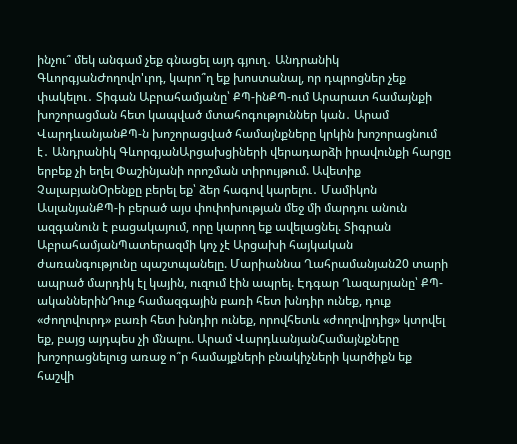ինչու՞ մեկ անգամ չեք գնացել այդ գյուղ․ Անդրանիկ ԳևորգյանԺողովո'ւրդ, կարո՞ղ եք խոստանալ, որ դպրոցներ չեք փակելու․ Տիգան Աբրահամյանը՝ ՔՊ-ինՔՊ-ում Արարատ համայնքի խոշորացման հետ կապված մտահոգություններ կան․ Արամ ՎարդևանյանՔՊ-ն խոշորացված համայնքները կրկին խոշորացնում է․ Անդրանիկ ԳևորգյանԱրցախցիների վերադարձի իրավունքի հարցը երբեք չի եղել Փաշինյանի որոշման տիրույթում. Ավետիք ՉալաբյանՕրենքը բերել եք՝ ձեր հագով կարելու․ Մամիկոն ԱսլանյանՔՊ-ի բերած այս փոփոխության մեջ մի մարդու անուն ազգանուն է բացակայում, որը կարող եք ավելացնել. Տիգրան ԱբրահամյանՊատերազմի կոչ չէ Արցախի հայկական ժառանգությունը պաշտպանելը. Մարիաննա Ղահրամանյան20 տարի ապրած մարդիկ էլ կային, ուզում էին ապրել. Էդգար Ղազարյանը՝ ՔՊ-ականներինԴուք համազգային բառի հետ խնդիր ունեք, դուք «ժողովուրդ» բառի հետ խնդիր ունեք, որովհետև «ժողովրդից» կտրվել եք, բայց այդպես չի մնալու. Արամ ՎարդևանյանՀամայնքները խոշորացնելուց առաջ ո՞ր համայքների բնակիչների կարծիքն եք հաշվի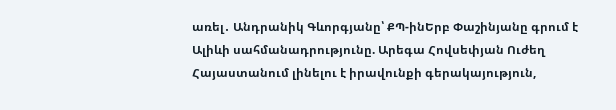առել․ Անդրանիկ Գևորգյանը՝ ՔՊ-ինԵրբ Փաշինյանը գրում է Ալիևի սահմանադրությունը. Արեգա Հովսեփյան Ուժեղ Հայաստանում լինելու է իրավունքի գերակայություն,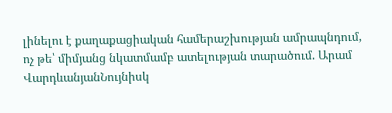լինելու է քաղաքացիական համերաշխության ամրապնդում, ոչ թե՝ միմյանց նկատմամբ ատելության տարածում. Արամ ՎարդևանյանՆույնիսկ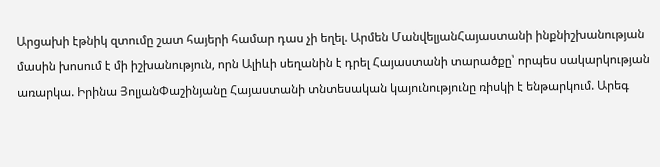Արցախի էթնիկ զտումը շատ հայերի համար դաս չի եղել. Արմեն ՄանվելյանՀայաստանի ինքնիշխանության մասին խոսում է մի իշխանություն, որն Ալիևի սեղանին է դրել Հայաստանի տարածքը՝ որպես սակարկության առարկա. Իրինա ՅոլյանՓաշինյանը Հայաստանի տնտեսական կայունությունը ռիսկի է ենթարկում. Արեգ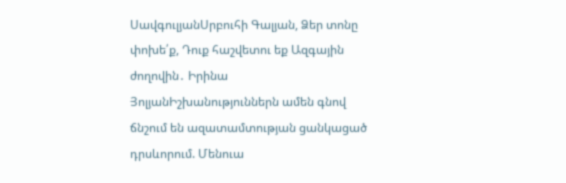ՍավգուլյանՍրբուհի Գալյան, Ձեր տոնը փոխե՛ք, Դուք հաշվետու եք Ազգային ժողովին․ Իրինա ՅոլյանԻշխանություններն ամեն գնով ճնշում են ազատամտության ցանկացած դրսևորում. Մենուա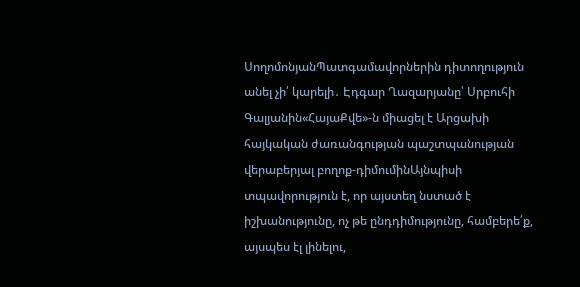ՍողոմոնյանՊատգամավորներին դիտողություն անել չի՛ կարելի․ Էդգար Ղազարյանը՝ Սրբուհի Գալյանին«ՀայաՔվե»-ն միացել է Արցախի հայկական ժառանգության պաշտպանության վերաբերյալ բողոք-դիմումինԱյնպիսի տպավորություն է, որ այստեղ նստած է իշխանությունը, ոչ թե ընդդիմությունը, համբերե՛ք, այսպես էլ լինելու,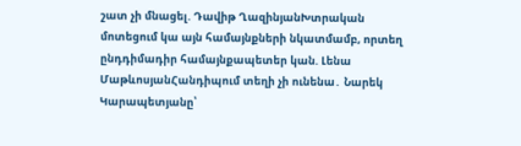շատ չի մնացել. Դավիթ ՂազինյանԽտրական մոտեցում կա այն համայնքների նկատմամբ, որտեղ ընդդիմադիր համայնքապետեր կան. Լենա ՄաթևոսյանՀանդիպում տեղի չի ունենա․ Նարեկ Կարապետյանը՝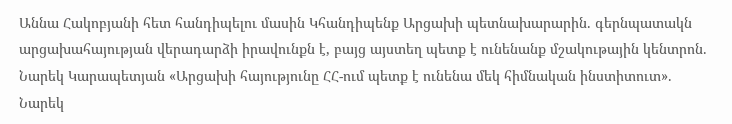Աննա Հակոբյանի հետ հանդիպելու մասին Կհանդիպենք Արցախի պետնախարարին. գերնպատակն արցախահայության վերադարձի իրավունքն է, բայց այստեղ պետք է ունենանք մշակութային կենտրոն. Նարեկ Կարապետյան «Արցախի հայությունը ՀՀ-ում պետք է ունենա մեկ հիմնական ինստիտուտ». Նարեկ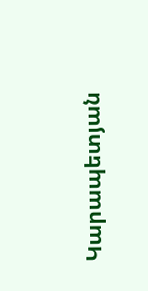Կարապետյան